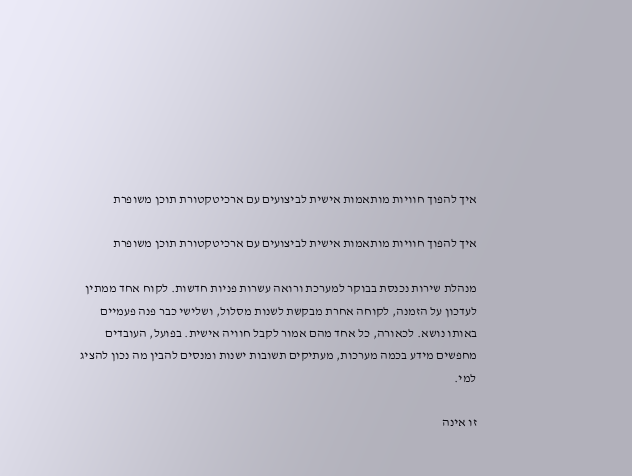איך להפוך חוויות מותאמות אישית לביצועים עם ארכיטקטורת תוכן משופרת

איך להפוך חוויות מותאמות אישית לביצועים עם ארכיטקטורת תוכן משופרת

מנהלת שירות נכנסת בבוקר למערכת ורואה עשרות פניות חדשות. לקוח אחד ממתין לעדכון על הזמנה, לקוחה אחרת מבקשת לשנות מסלול, ושלישי כבר פנה פעמיים באותו נושא. לכאורה, כל אחד מהם אמור לקבל חוויה אישית. בפועל, העובדים מחפשים מידע בכמה מערכות, מעתיקים תשובות ישנות ומנסים להבין מה נכון להציג למי.

זו אינה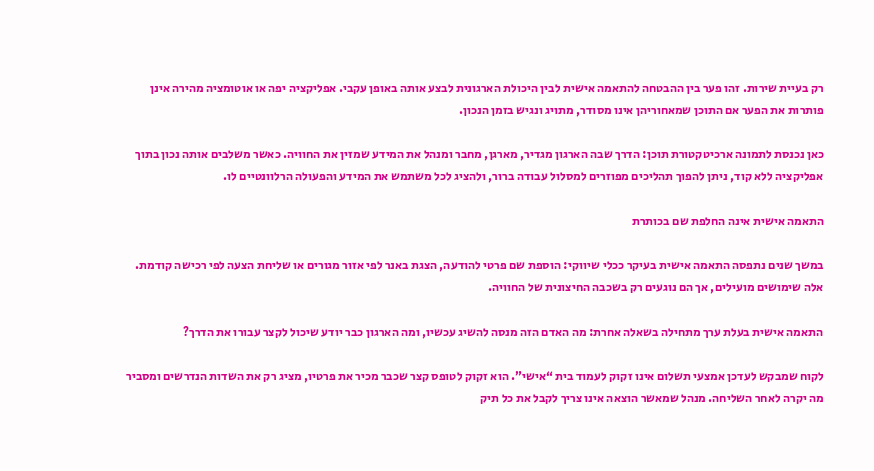רק בעיית שירות. זהו פער בין ההבטחה להתאמה אישית לבין היכולת הארגונית לבצע אותה באופן עקבי. אפליקציה יפה או אוטומציה מהירה אינן פותרות את הפער אם התוכן שמאחוריהן אינו מסודר, מתויג ונגיש בזמן הנכון.

כאן נכנסת לתמונה ארכיטקטורת תוכן: הדרך שבה הארגון מגדיר, מארגן, מחבר ומנהל את המידע שמזין את החוויה. כאשר משלבים אותה נכון בתוך אפליקציה ללא קוד, ניתן להפוך תהליכים מפוזרים למסלול עבודה ברור, ולהציג לכל משתמש את המידע והפעולה הרלוונטיים לו.

התאמה אישית אינה החלפת שם בכותרת

במשך שנים נתפסה התאמה אישית בעיקר ככלי שיווקי: הוספת שם פרטי להודעה, הצגת באנר לפי אזור מגורים או שליחת הצעה לפי רכישה קודמת. אלה שימושים מועילים, אך הם נוגעים רק בשכבה החיצונית של החוויה.

התאמה אישית בעלת ערך מתחילה בשאלה אחרת: מה האדם הזה מנסה להשיג עכשיו, ומה הארגון כבר יודע שיכול לקצר עבורו את הדרך?

לקוח שמבקש לעדכן אמצעי תשלום אינו זקוק לעמוד בית “אישי”. הוא זקוק לטופס קצר שכבר מכיר את פרטיו, מציג רק את השדות הנדרשים ומסביר מה יקרה לאחר השליחה. מנהל שמאשר הוצאה אינו צריך לקבל את כל תיק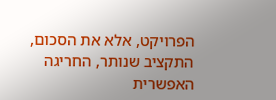הפרויקט, אלא את הסכום, התקציב שנותר, החריגה האפשרית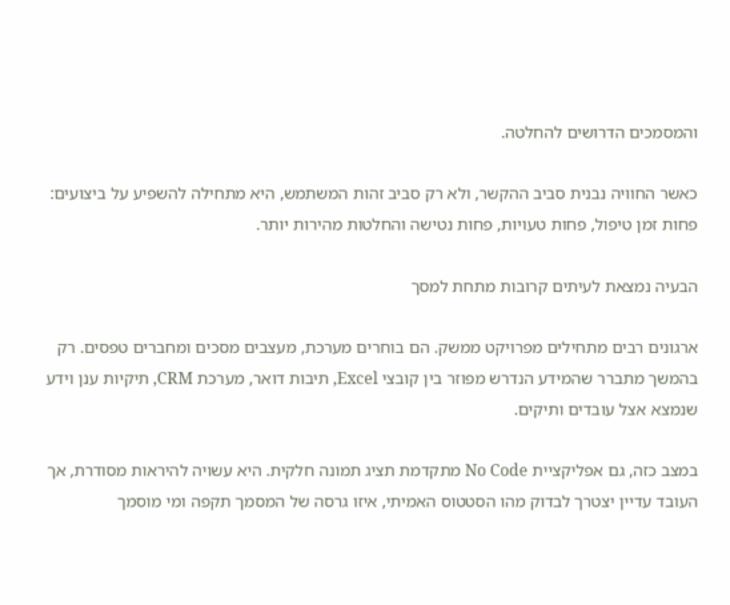והמסמכים הדרושים להחלטה.

כאשר החוויה נבנית סביב ההקשר, ולא רק סביב זהות המשתמש, היא מתחילה להשפיע על ביצועים: פחות זמן טיפול, פחות טעויות, פחות נטישה והחלטות מהירות יותר.

הבעיה נמצאת לעיתים קרובות מתחת למסך

ארגונים רבים מתחילים מפרויקט ממשק. הם בוחרים מערכת, מעצבים מסכים ומחברים טפסים. רק בהמשך מתברר שהמידע הנדרש מפוזר בין קובצי Excel, תיבות דואר, מערכת CRM, תיקיות ענן וידע שנמצא אצל עובדים ותיקים.

במצב כזה, גם אפליקציית No Code מתקדמת תציג תמונה חלקית. היא עשויה להיראות מסודרת, אך העובד עדיין יצטרך לבדוק מהו הסטטוס האמיתי, איזו גרסה של המסמך תקפה ומי מוסמך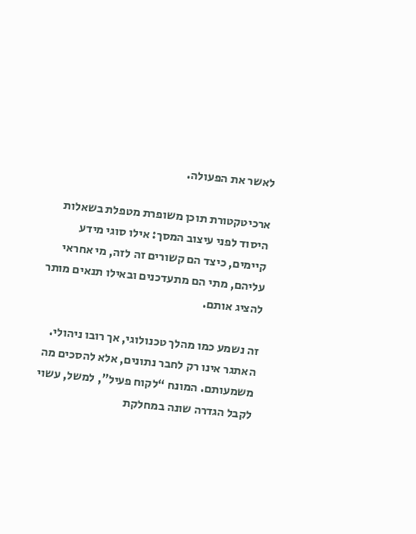לאשר את הפעולה.

ארכיטקטורת תוכן משופרת מטפלת בשאלות היסוד לפני עיצוב המסך: אילו סוגי מידע קיימים, כיצד הם קשורים זה לזה, מי אחראי עליהם, מתי הם מתעדכנים ובאילו תנאים מותר להציג אותם.

זה נשמע כמו מהלך טכנולוגי, אך רובו ניהולי. האתגר אינו רק לחבר נתונים, אלא להסכים מה משמעותם. המונח “לקוח פעיל”, למשל, עשוי לקבל הגדרה שונה במחלקת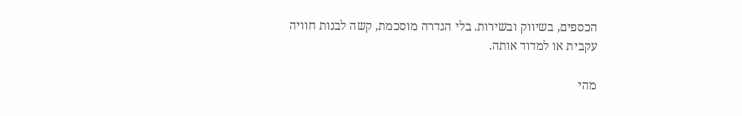הכספים, בשיווק ובשירות. בלי הגדרה מוסכמת, קשה לבנות חוויה עקבית או למדוד אותה.

מהי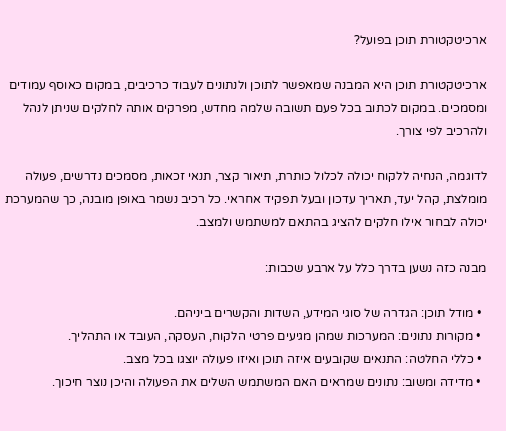ארכיטקטורת תוכן בפועל?

ארכיטקטורת תוכן היא המבנה שמאפשר לתוכן ולנתונים לעבוד כרכיבים, במקום כאוסף עמודים ומסמכים. במקום לכתוב בכל פעם תשובה שלמה מחדש, מפרקים אותה לחלקים שניתן לנהל ולהרכיב לפי צורך.

לדוגמה, הנחיה ללקוח יכולה לכלול כותרת, תיאור קצר, תנאי זכאות, מסמכים נדרשים, פעולה מומלצת, קהל יעד, תאריך עדכון ובעל תפקיד אחראי. כל רכיב נשמר באופן מובנה, כך שהמערכת יכולה לבחור אילו חלקים להציג בהתאם למשתמש ולמצב.

מבנה כזה נשען בדרך כלל על ארבע שכבות:

  • מודל תוכן: הגדרה של סוגי המידע, השדות והקשרים ביניהם.
  • מקורות נתונים: המערכות שמהן מגיעים פרטי הלקוח, העסקה, העובד או התהליך.
  • כללי החלטה: התנאים שקובעים איזה תוכן ואיזו פעולה יוצגו בכל מצב.
  • מדידה ומשוב: נתונים שמראים האם המשתמש השלים את הפעולה והיכן נוצר חיכוך.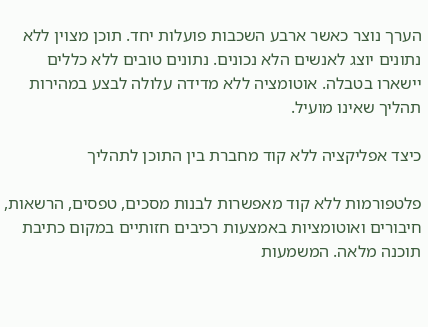הערך נוצר כאשר ארבע השכבות פועלות יחד. תוכן מצוין ללא נתונים יוצג לאנשים הלא נכונים. נתונים טובים ללא כללים יישארו בטבלה. אוטומציה ללא מדידה עלולה לבצע במהירות תהליך שאינו מועיל.

כיצד אפליקציה ללא קוד מחברת בין התוכן לתהליך

פלטפורמות ללא קוד מאפשרות לבנות מסכים, טפסים, הרשאות, חיבורים ואוטומציות באמצעות רכיבים חזותיים במקום כתיבת תוכנה מלאה. המשמעות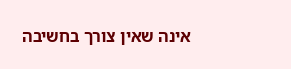אינה שאין צורך בחשיבה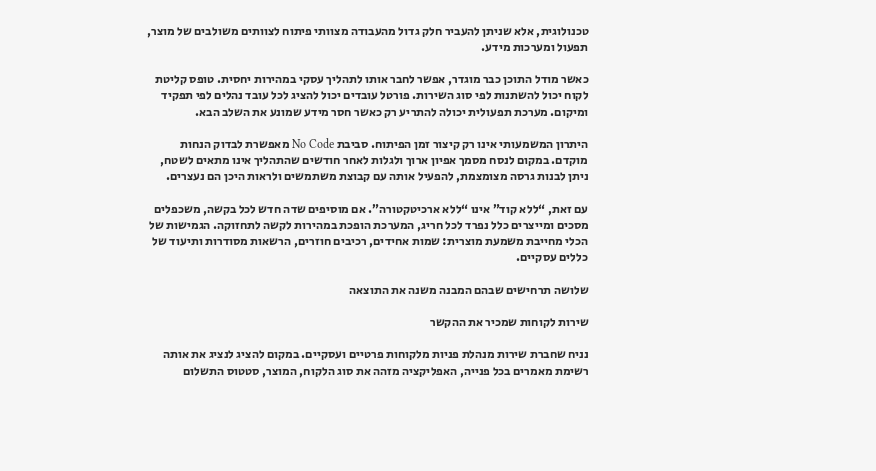טכנולוגית, אלא שניתן להעביר חלק גדול מהעבודה מצוותי פיתוח לצוותים משולבים של מוצר, תפעול ומערכות מידע.

כאשר מודל התוכן כבר מוגדר, אפשר לחבר אותו לתהליך עסקי במהירות יחסית. טופס קליטת לקוח יכול להשתנות לפי סוג השירות. פורטל עובדים יכול להציג לכל עובד נהלים לפי תפקיד ומיקום. מערכת תפעולית יכולה להתריע רק כאשר חסר מידע שמונע את השלב הבא.

היתרון המשמעותי אינו רק קיצור זמן הפיתוח. סביבת No Code מאפשרת לבדוק הנחות מוקדם. במקום לנסח מסמך אפיון ארוך ולגלות לאחר חודשים שהתהליך אינו מתאים לשטח, ניתן לבנות גרסה מצומצמת, להפעיל אותה עם קבוצת משתמשים ולראות היכן הם נעצרים.

עם זאת, “ללא קוד” אינו “ללא ארכיטקטורה”. אם מוסיפים שדה חדש לכל בקשה, משכפלים מסכים ומייצרים כלל נפרד לכל חריג, המערכת הופכת במהירות לקשה לתחזוקה. הגמישות של הכלי מחייבת משמעת מוצרית: שמות אחידים, רכיבים חוזרים, הרשאות מסודרות ותיעוד של כללים עסקיים.

שלושה תרחישים שבהם המבנה משנה את התוצאה

שירות לקוחות שמכיר את ההקשר

נניח שחברת שירות מנהלת פניות מלקוחות פרטיים ועסקיים. במקום להציג לנציג את אותה רשימת מאמרים בכל פנייה, האפליקציה מזהה את סוג הלקוח, המוצר, סטטוס התשלום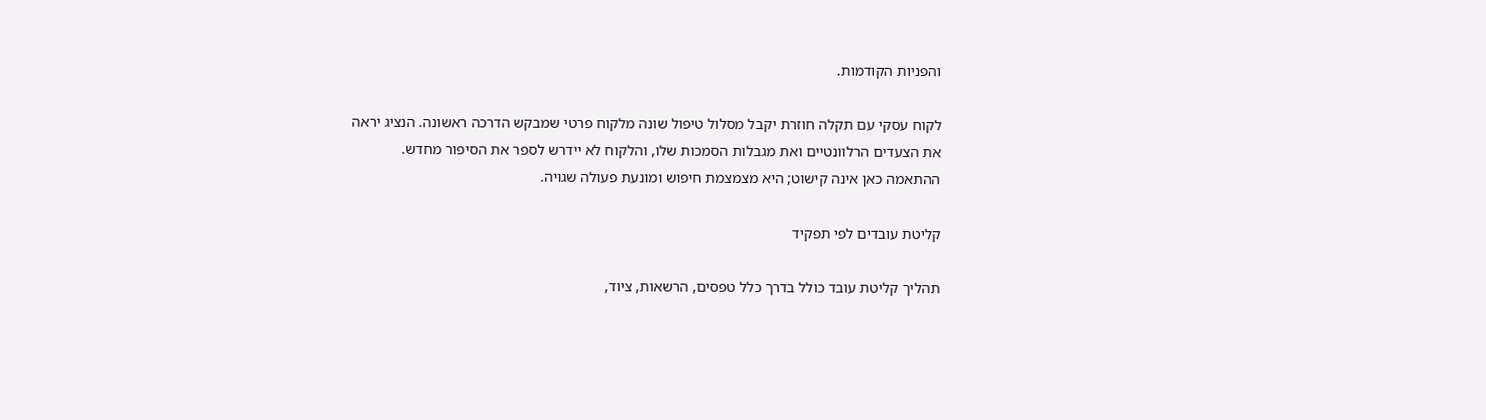והפניות הקודמות.

לקוח עסקי עם תקלה חוזרת יקבל מסלול טיפול שונה מלקוח פרטי שמבקש הדרכה ראשונה. הנציג יראה את הצעדים הרלוונטיים ואת מגבלות הסמכות שלו, והלקוח לא יידרש לספר את הסיפור מחדש. ההתאמה כאן אינה קישוט; היא מצמצמת חיפוש ומונעת פעולה שגויה.

קליטת עובדים לפי תפקיד

תהליך קליטת עובד כולל בדרך כלל טפסים, הרשאות, ציוד,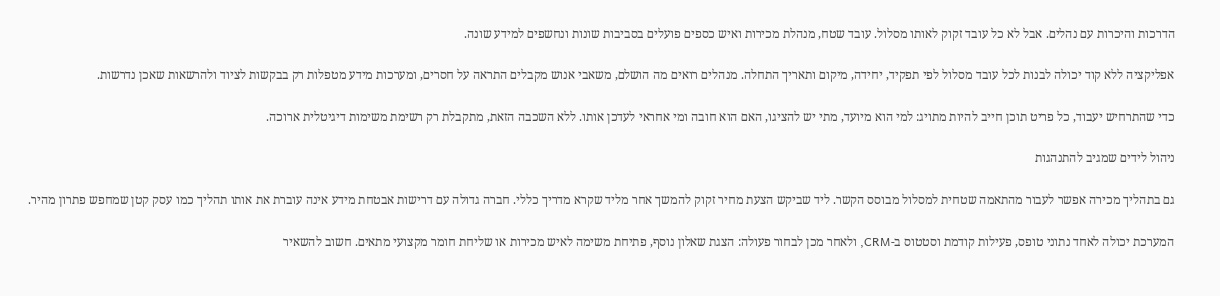הדרכות והיכרות עם נהלים. אבל לא כל עובד זקוק לאותו מסלול. עובד שטח, מנהלת מכירות ואיש כספים פועלים בסביבות שונות ונחשפים למידע שונה.

אפליקציה ללא קוד יכולה לבנות לכל עובד מסלול לפי תפקיד, יחידה, מיקום ותאריך התחלה. מנהלים רואים מה הושלם, משאבי אנוש מקבלים התראה על חסרים, ומערכות מידע מטפלות רק בבקשות לציוד ולהרשאות שאכן נדרשות.

כדי שהתרחיש יעבוד, כל פריט תוכן חייב להיות מתויג: למי הוא מיועד, מתי יש להציגו, האם הוא חובה ומי אחראי לעדכן אותו. ללא השכבה הזאת, מתקבלת רק רשימת משימות דיגיטלית ארוכה.

ניהול לידים שמגיב להתנהגות

גם בתהליך מכירה אפשר לעבור מהתאמה שטחית למסלול מבוסס הקשר. ליד שביקש הצעת מחיר זקוק להמשך אחר מליד שקרא מדריך כללי. חברה גדולה עם דרישות אבטחת מידע אינה עוברת את אותו תהליך כמו עסק קטן שמחפש פתרון מהיר.

המערכת יכולה לאחד נתוני טופס, פעילות קודמת וסטטוס ב-CRM, ולאחר מכן לבחור פעולה: הצגת שאלון נוסף, פתיחת משימה לאיש מכירות או שליחת חומר מקצועי מתאים. חשוב להשאיר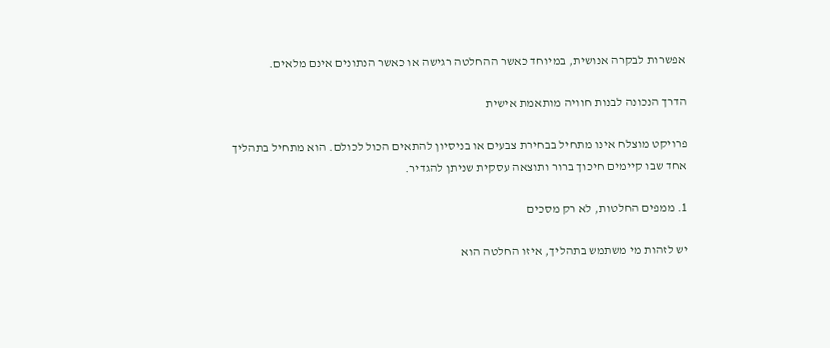אפשרות לבקרה אנושית, במיוחד כאשר ההחלטה רגישה או כאשר הנתונים אינם מלאים.

הדרך הנכונה לבנות חוויה מותאמת אישית

פרויקט מוצלח אינו מתחיל בבחירת צבעים או בניסיון להתאים הכול לכולם. הוא מתחיל בתהליך אחד שבו קיימים חיכוך ברור ותוצאה עסקית שניתן להגדיר.

1. ממפים החלטות, לא רק מסכים

יש לזהות מי משתמש בתהליך, איזו החלטה הוא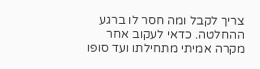צריך לקבל ומה חסר לו ברגע ההחלטה. כדאי לעקוב אחר מקרה אמיתי מתחילתו ועד סופו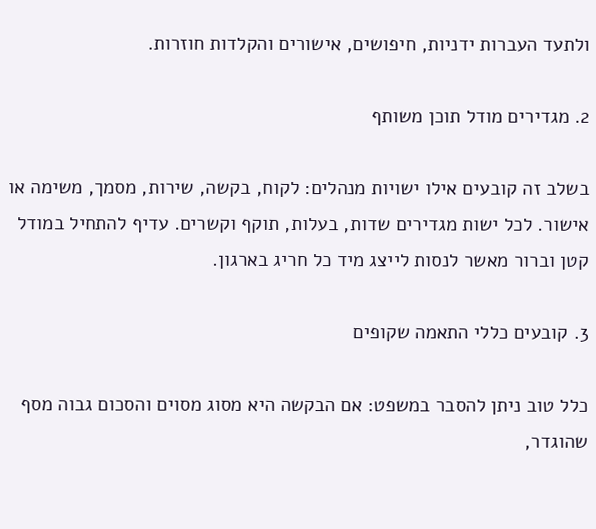ולתעד העברות ידניות, חיפושים, אישורים והקלדות חוזרות.

2. מגדירים מודל תוכן משותף

בשלב זה קובעים אילו ישויות מנהלים: לקוח, בקשה, שירות, מסמך, משימה או אישור. לכל ישות מגדירים שדות, בעלות, תוקף וקשרים. עדיף להתחיל במודל קטן וברור מאשר לנסות לייצג מיד כל חריג בארגון.

3. קובעים כללי התאמה שקופים

כלל טוב ניתן להסבר במשפט: אם הבקשה היא מסוג מסוים והסכום גבוה מסף שהוגדר,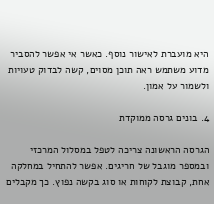היא מועברת לאישור נוסף. כאשר אי אפשר להסביר מדוע משתמש ראה תוכן מסוים, קשה לבדוק טעויות ולשמור על אמון.

4. בונים גרסה ממוקדת

הגרסה הראשונה צריכה לטפל במסלול המרכזי ובמספר מוגבל של חריגים. אפשר להתחיל במחלקה אחת, קבוצת לקוחות או סוג בקשה נפוץ. כך מקבלים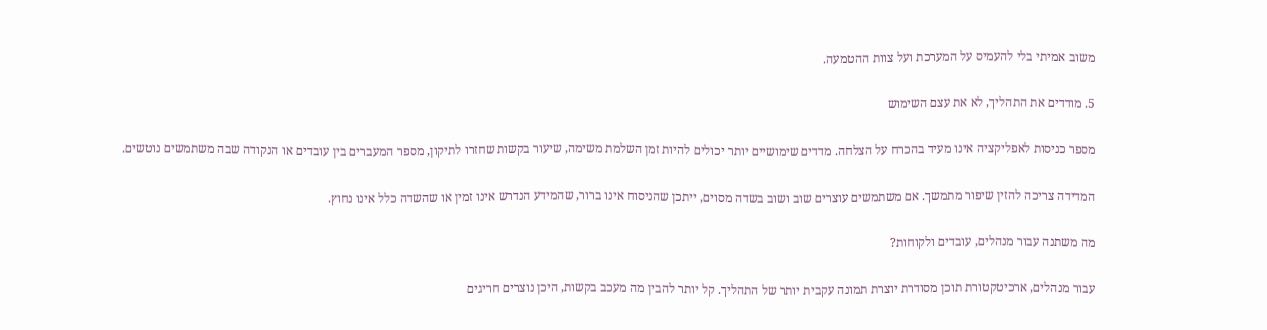משוב אמיתי בלי להעמיס על המערכת ועל צוות ההטמעה.

5. מודדים את התהליך, לא את עצם השימוש

מספר כניסות לאפליקציה אינו מעיד בהכרח על הצלחה. מדדים שימושיים יותר יכולים להיות זמן השלמת משימה, שיעור בקשות שחזרו לתיקון, מספר המעברים בין עובדים או הנקודה שבה משתמשים נוטשים.

המדידה צריכה להזין שיפור מתמשך. אם משתמשים עוצרים שוב ושוב בשדה מסוים, ייתכן שהניסוח אינו ברור, שהמידע הנדרש אינו זמין או שהשדה כלל אינו נחוץ.

מה משתנה עבור מנהלים, עובדים ולקוחות?

עבור מנהלים, ארכיטקטורת תוכן מסודרת יוצרת תמונה עקבית יותר של התהליך. קל יותר להבין מה מעכב בקשות, היכן נוצרים חריגים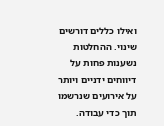ואילו כללים דורשים שינוי. ההחלטות נשענות פחות על דיווחים ידניים ויותר על אירועים שנרשמו תוך כדי עבודה.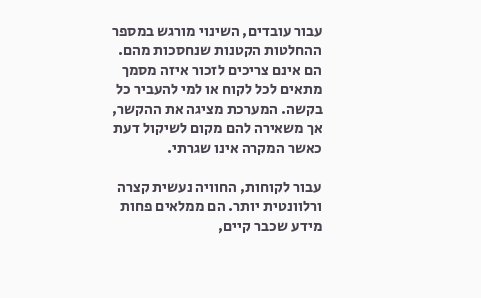עבור עובדים, השינוי מורגש במספר ההחלטות הקטנות שנחסכות מהם. הם אינם צריכים לזכור איזה מסמך מתאים לכל לקוח או למי להעביר כל בקשה. המערכת מציגה את ההקשר, אך משאירה להם מקום לשיקול דעת כאשר המקרה אינו שגרתי.

עבור לקוחות, החוויה נעשית קצרה ורלוונטית יותר. הם ממלאים פחות מידע שכבר קיים,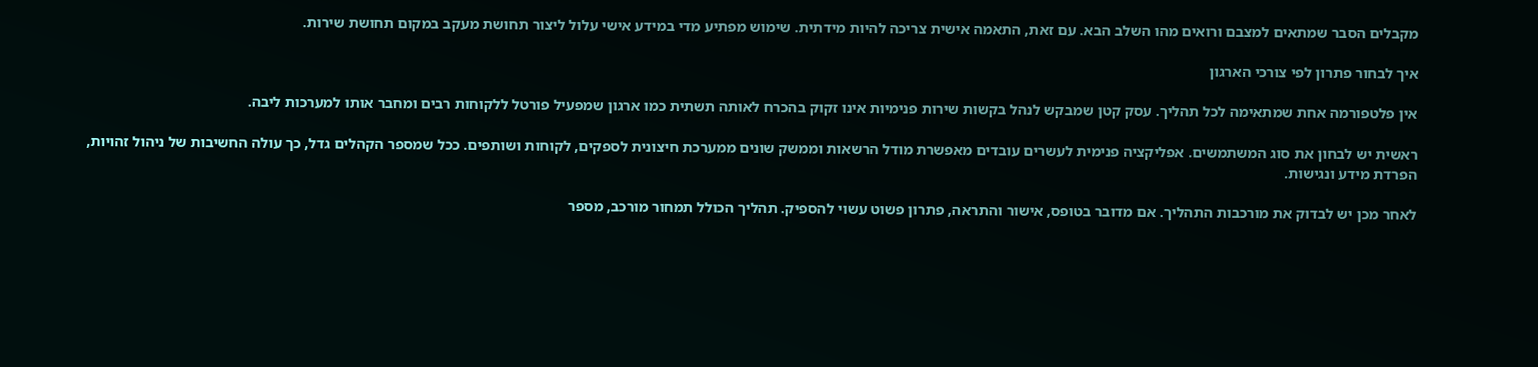מקבלים הסבר שמתאים למצבם ורואים מהו השלב הבא. עם זאת, התאמה אישית צריכה להיות מידתית. שימוש מפתיע מדי במידע אישי עלול ליצור תחושת מעקב במקום תחושת שירות.

איך לבחור פתרון לפי צורכי הארגון

אין פלטפורמה אחת שמתאימה לכל תהליך. עסק קטן שמבקש לנהל בקשות שירות פנימיות אינו זקוק בהכרח לאותה תשתית כמו ארגון שמפעיל פורטל ללקוחות רבים ומחבר אותו למערכות ליבה.

ראשית יש לבחון את סוג המשתמשים. אפליקציה פנימית לעשרים עובדים מאפשרת מודל הרשאות וממשק שונים ממערכת חיצונית לספקים, לקוחות ושותפים. ככל שמספר הקהלים גדל, כך עולה החשיבות של ניהול זהויות, הפרדת מידע ונגישות.

לאחר מכן יש לבדוק את מורכבות התהליך. אם מדובר בטופס, אישור והתראה, פתרון פשוט עשוי להספיק. תהליך הכולל תמחור מורכב, מספר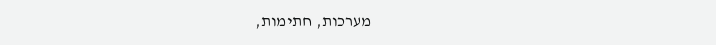מערכות, חתימות,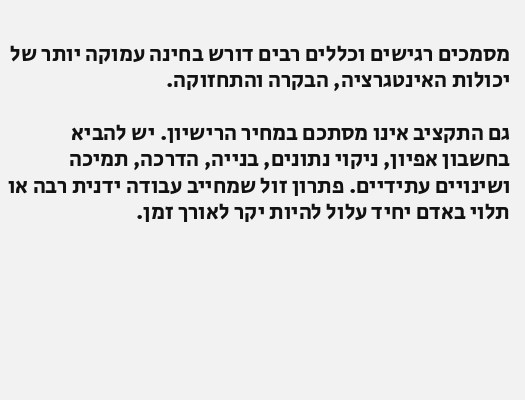מסמכים רגישים וכללים רבים דורש בחינה עמוקה יותר של יכולות האינטגרציה, הבקרה והתחזוקה.

גם התקציב אינו מסתכם במחיר הרישיון. יש להביא בחשבון אפיון, ניקוי נתונים, בנייה, הדרכה, תמיכה ושינויים עתידיים. פתרון זול שמחייב עבודה ידנית רבה או תלוי באדם יחיד עלול להיות יקר לאורך זמן.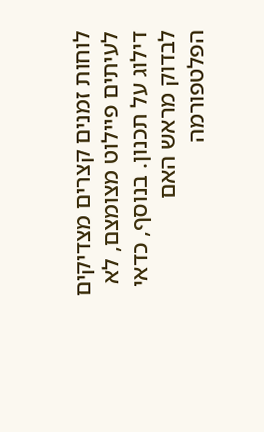לוחות זמנים קצרים מצדיקים לעיתים פיילוט מצומצם, לא דילוג על תכנון. בנוסף, כדאי לבדוק מראש האם הפלטפורמה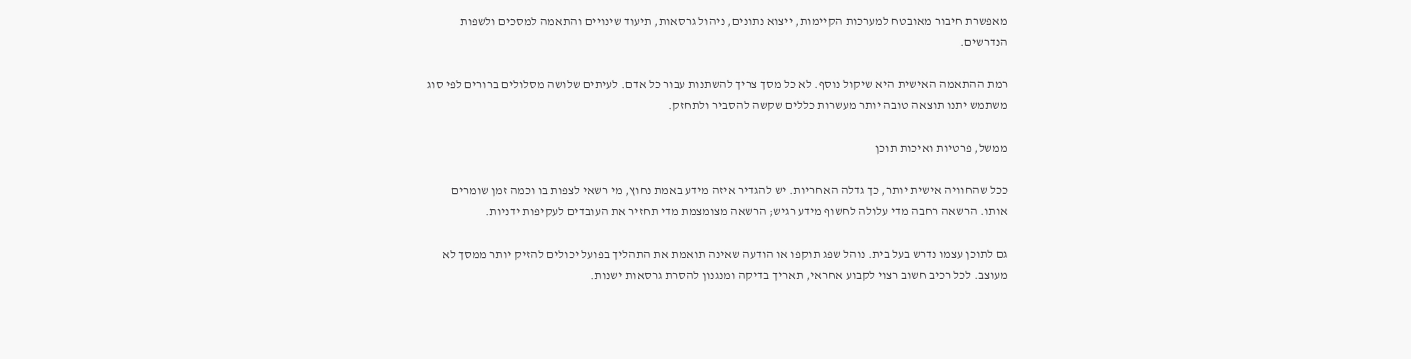מאפשרת חיבור מאובטח למערכות הקיימות, ייצוא נתונים, ניהול גרסאות, תיעוד שינויים והתאמה למסכים ולשפות הנדרשים.

רמת ההתאמה האישית היא שיקול נוסף. לא כל מסך צריך להשתנות עבור כל אדם. לעיתים שלושה מסלולים ברורים לפי סוג משתמש יתנו תוצאה טובה יותר מעשרות כללים שקשה להסביר ולתחזק.

ממשל, פרטיות ואיכות תוכן

ככל שהחוויה אישית יותר, כך גדלה האחריות. יש להגדיר איזה מידע באמת נחוץ, מי רשאי לצפות בו וכמה זמן שומרים אותו. הרשאה רחבה מדי עלולה לחשוף מידע רגיש; הרשאה מצומצמת מדי תחזיר את העובדים לעקיפות ידניות.

גם לתוכן עצמו נדרש בעל בית. נוהל שפג תוקפו או הודעה שאינה תואמת את התהליך בפועל יכולים להזיק יותר ממסך לא מעוצב. לכל רכיב חשוב רצוי לקבוע אחראי, תאריך בדיקה ומנגנון להסרת גרסאות ישנות.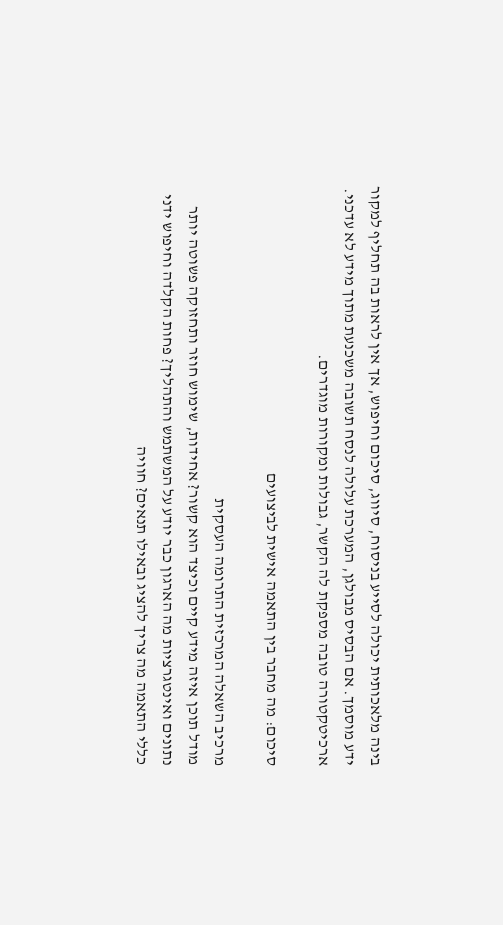בינה מלאכותית יכולה לסייע בניסוח, סיווג, סיכום וחיפוש, אך אין לראות בה תחליף למקור ידע מוסמך. אם הבסיס מבולגן, המערכת עלולה לנסח תשובה משכנעת מתוך מידע לא עדכני. ארכיטקטורה טובה מספקת לה הקשר, גבולות ומקורות מוגדרים.

סיכום: מה מחבר בין התאמה אישית לביצועים

מרכיב השאלה המרכזית התרומה העסקית
מודל תוכן איזה מידע קיים וכיצד הוא קשור? אחידות, שימוש חוזר ותחזוקה פשוטה יותר
נתונים ואינטגרציות מה הארגון כבר יודע על המשתמש והתהליך? פחות הקלדה וחיפוש ידני
כללי התאמה מה צריך להציג ובאילו תנאים? חוויה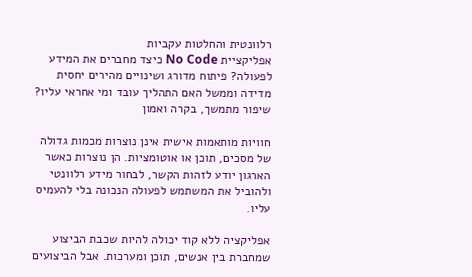רלוונטית והחלטות עקביות
אפליקציית No Code כיצד מחברים את המידע לפעולה? פיתוח מדורג ושינויים מהירים יחסית
מדידה וממשל האם התהליך עובד ומי אחראי עליו? שיפור מתמשך, בקרה ואמון

חוויות מותאמות אישית אינן נוצרות מכמות גדולה של מסכים, תוכן או אוטומציות. הן נוצרות כאשר הארגון יודע לזהות הקשר, לבחור מידע רלוונטי ולהוביל את המשתמש לפעולה הנכונה בלי להעמיס עליו.

אפליקציה ללא קוד יכולה להיות שכבת הביצוע שמחברת בין אנשים, תוכן ומערכות. אבל הביצועים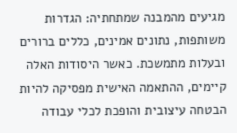מגיעים מהמבנה שמתחתיה: הגדרות משותפות, נתונים אמינים, כללים ברורים ובעלות מתמשכת. כאשר היסודות האלה קיימים, ההתאמה האישית מפסיקה להיות הבטחה עיצובית והופכת לכלי עבודה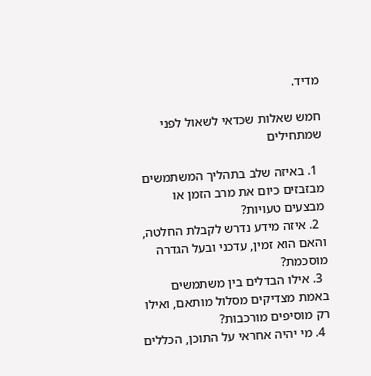מדיד.

חמש שאלות שכדאי לשאול לפני שמתחילים

  1. באיזה שלב בתהליך המשתמשים מבזבזים כיום את מרב הזמן או מבצעים טעויות?
  2. איזה מידע נדרש לקבלת החלטה, והאם הוא זמין, עדכני ובעל הגדרה מוסכמת?
  3. אילו הבדלים בין משתמשים באמת מצדיקים מסלול מותאם, ואילו רק מוסיפים מורכבות?
  4. מי יהיה אחראי על התוכן, הכללים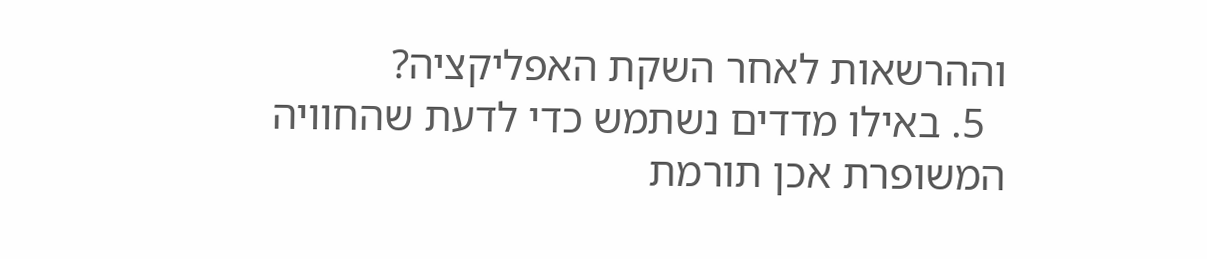וההרשאות לאחר השקת האפליקציה?
  5. באילו מדדים נשתמש כדי לדעת שהחוויה המשופרת אכן תורמת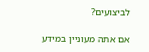לביצועים?

אם אתה מעוניין במידע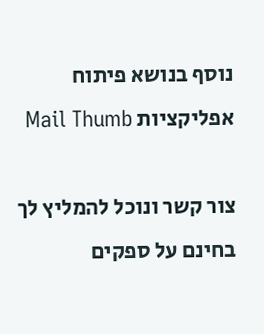נוסף בנושא פיתוח אפליקציות Mail Thumb

צור קשר ונוכל להמליץ לך בחינם על ספקים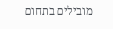מובילים בתחום